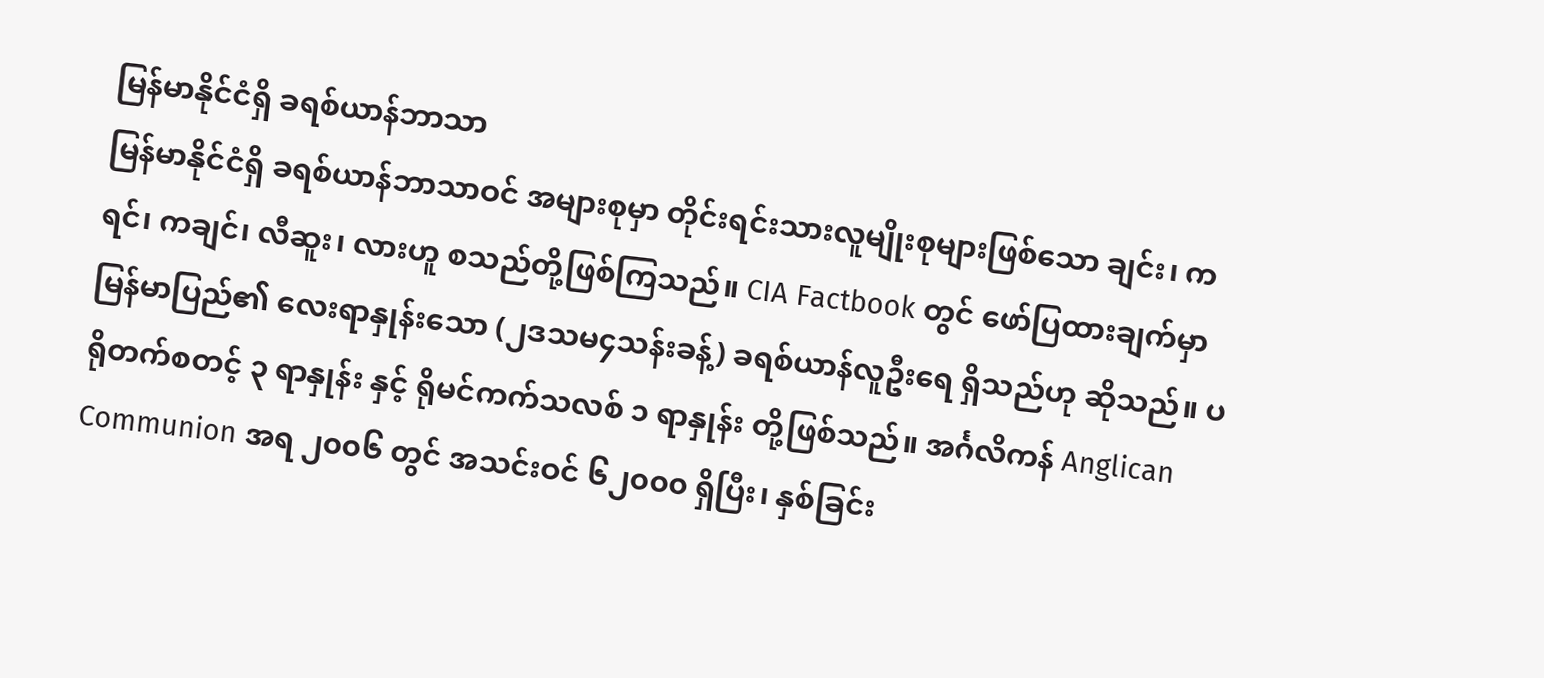မြန်မာနိုင်ငံရှိ ခရစ်ယာန်ဘာသာ
မြန်မာနိုင်ငံရှိ ခရစ်ယာန်ဘာသာဝင် အများစုမှာ တိုင်းရင်းသားလူမျိုးစုများဖြစ်သော ချင်း၊ ကရင်၊ ကချင်၊ လီဆူး၊ လားဟူ စသည်တို့ဖြစ်ကြသည်။ CIA Factbook တွင် ဖော်ပြထားချက်မှာ မြန်မာပြည်၏ လေးရာနှုန်းသော (၂ဒသမ၄သန်းခန့်) ခရစ်ယာန်လူဦးရေ ရှိသည်ဟု ဆိုသည်။ ပရိုတက်စတင့် ၃ ရာနှုန်း နှင့် ရိုမင်ကက်သလစ် ၁ ရာနှုန်း တို့ဖြစ်သည်။ အင်္ဂလိကန် Anglican Communion အရ ၂၀၀၆ တွင် အသင်းဝင် ၆၂၀၀၀ ရှိပြီး၊ နှစ်ခြင်း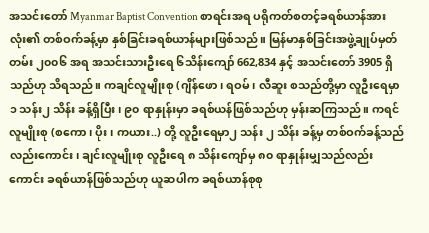အသင်းတော် Myanmar Baptist Convention စာရင်းအရ ပရိုကတ်စတင့်ခရစ်ယာန်အားလုံး၏ တစ်ဝက်ခန့်မှာ နှစ်ခြင်းခရစ်ယာန်များဖြစ်သည်။ မြန်မာနှစ်ခြင်းအဖွဲ့ချုပ်မှတ်တမ်း ၂၀၀၆ အရ အသင်းသားဦးရေ ၆သိန်းကျော် 662,834 နှင့် အသင်းတော် 3905 ရှိသည်ဟု သိရသည်။ ကချင်လူမျိုးစု (ဂျိန်ဖော၊ ရဝမ်၊ လီဆူး စသည်တို့မှာ လူဦးရေမှာ ၁ သန်း၂ သိန်း ခန့်ရှိပြီး၊ ၉၀ ရာနှုန်းမှာ ခရစ်ယန်ဖြစ်သည်ဟု မှန်းဆကြသည်။ ကရင်လူမျိုးစု (စကော၊ ပိုး၊ ကယား..) တို့ လူဦးရေမှာ၂ သန်း ၂ သိန်း ခန့်မှ တစ်ဝက်ခန့်သည်လည်းကောင်း၊ ချင်းလူမျိုးစု လူဦးရေ ၈ သိန်းကျော်မှ ၈၀ ရာနှုန်းမျှသည်လည်းကောင်း ခရစ်ယာန်ဖြစ်သည်ဟု ယူဆပါက ခရစ်ယာန်စုစု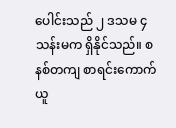ပေါင်းသည် ၂ ဒသမ ၄ သန်းမက ရှိနိုင်သည်။ စနစ်တကျ စာရင်းကောက်ယူ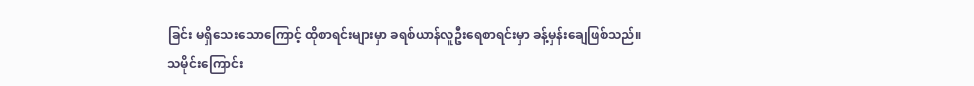ခြင်း မရှိသေးသောကြောင့် ထိုစာရင်းများမှာ ခရစ်ယာန်လူဦးရေစာရင်းမှာ ခန့်မှန်းချေဖြစ်သည်။
သမိုင်းကြောင်း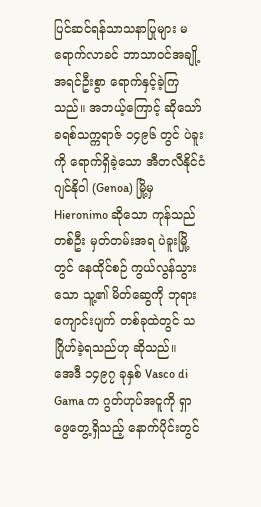ပြင်ဆင်ရန်သာသနာပြုများ မရောက်လာခင် ဘာသာဝင်အချို့ အရင်ဦးစွာ ရောက်နှင့်ခဲ့ကြသည်။ အဘယ့်ကြောင့် ဆိုသော် ခရစ်သက္ကရာဇ် ၁၄၉၆ တွင် ပဲခူးကို ရောက်ရှိခဲ့သော အီတလီနိုင်ငံ ဂျင်နိုဝါ (Genoa) မြို့မှ Hieronimo ဆိုသော ကုန်သည်တစ်ဦး မှတ်တမ်းအရ ပဲခူးမြို့တွင် နေထိုင်စဉ် ကွယ်လွန်သွားသော သူ့၏ မိတ်ဆွေကို ဘုရားကျောင်းပျက် တစ်ခုထဲတွင် သဂြိုဟ်ခဲ့ရသည်ဟု ဆိုသည်။
အေဒီ ၁၄၉၇ ခုနှစ် Vasco di Gama က ဂွတ်ဟုပ်အငူကို ရှာဖွေတွေ့ရှိသည့် နောက်ပိုင်းတွင်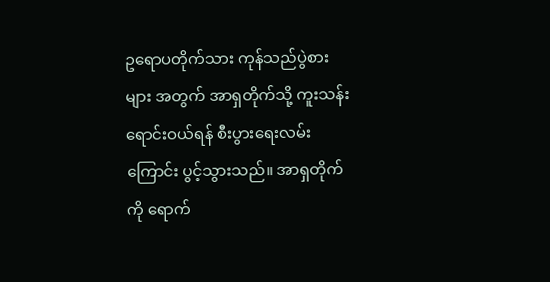ဥရောပတိုက်သား ကုန်သည်ပွဲစားများ အတွက် အာရှတိုက်သို့ ကူးသန်းရောင်းဝယ်ရန် စီးပွားရေးလမ်းကြောင်း ပွင့်သွားသည်။ အာရှတိုက်ကို ရောက်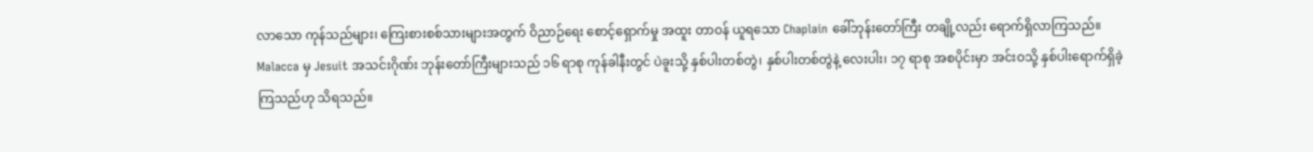လာသော ကုန်သည်များ၊ ကြေးစားစစ်သားများအတွက် ဝိညာဉ်ရေး စောင့်ရှောက်မှု အထူး တာဝန် ယူရသော Chaplain ခေါ်ဘုန်းတော်ကြီး တချို့လည်း ရောက်ရှိလာကြသည်။ Malacca မှ Jesuit အသင်းဂိုဏ်း ဘုန်းတော်ကြီးများသည် ၁၆ ရာစု ကုန်ခါနီးတွင် ပဲခူးသို့ နှစ်ပါးတစ်တွဲ၊ နှစ်ပါးတစ်တွဲနဲ့ လေးပါး၊ ၁၇ ရာစု အစပိုင်းမှာ အင်းဝသို့ နှစ်ပါးရောက်ရှိခဲ့ကြသည်ဟု သိရသည်။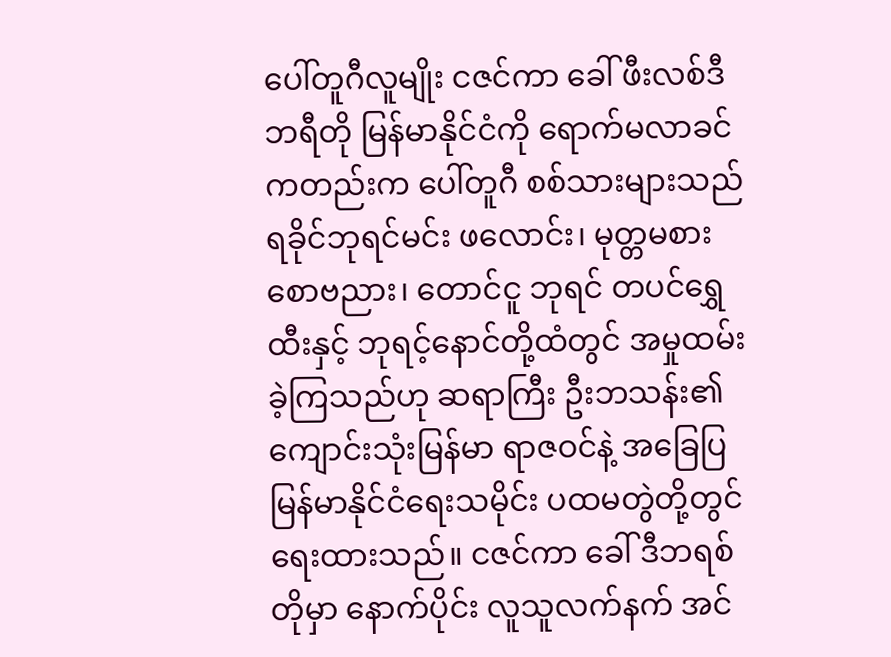ပေါ်တူဂီလူမျိုး ငဇင်ကာ ခေါ် ဖီးလစ်ဒီဘရီတို မြန်မာနိုင်ငံကို ရောက်မလာခင် ကတည်းက ပေါ်တူဂီ စစ်သားများသည် ရခိုင်ဘုရင်မင်း ဖလောင်း၊ မုတ္တမစား စောဗညား၊ တောင်ငူ ဘုရင် တပင်ရွှေထီးနှင့် ဘုရင့်နောင်တို့ထံတွင် အမှုထမ်းခဲ့ကြသည်ဟု ဆရာကြီး ဦးဘသန်း၏ ကျောင်းသုံးမြန်မာ ရာဇဝင်နဲ့ အခြေပြ မြန်မာနိုင်ငံရေးသမိုင်း ပထမတွဲတို့တွင် ရေးထားသည်။ ငဇင်ကာ ခေါ် ဒီဘရစ်တိုမှာ နောက်ပိုင်း လူသူလက်နက် အင်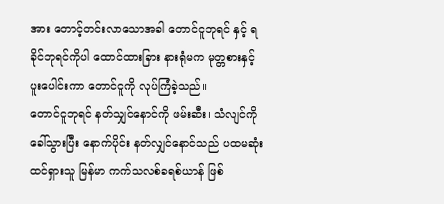အား တောင့်တင်းလာသောအခါ တောင်ငူဘုရင် နှင့် ရခိုင်ဘုရင်ကိုပါ ထောင်ထားခြား နားရုံမက မုတ္တစားနှင့် ပူးပေါင်းကာ တောင်ငူကို လုပ်ကြံခဲ့သည်။
တောင်ငူဘုရင် နတ်သျှင်နောင်ကို ဖမ်းဆီး၊ သံလျင်ကိုခေါ်သွားပြီး နောက်ပိုင်း နတ်လျှင်နောင်သည် ပထမဆုံး ထင်ရှားသူ မြန်မာ ကက်သလစ်ခရစ်ယာန် ဖြစ်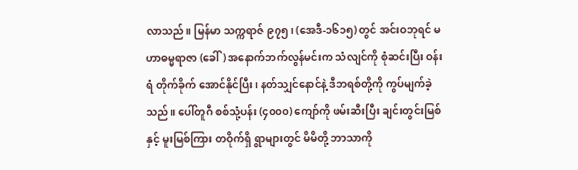လာသည်။ မြန်မာ သက္ကရာဇ် ၉၇၅၊ (အေဒီ-၁၆၁၅) တွင် အင်းဝဘုရင် မဟာဓမ္မရာဇာ (ခေါ်) အနောက်ဘက်လွန်မင်းက သံလျင်ကို စုံဆင်းပြီး ဝန်းရံ တိုက်ခိုက် အောင်နိုင်ပြီး၊ နတ်သျှင်နောင်နဲ့ ဒီဘရစ်တို့ကို ကွပ်မျက်ခဲ့သည်။ ပေါ်တူဂီ စစ်သုံ့ပန်း (၄၀၀၀) ကျော်ကို ဖမ်းဆီးပြီး ချင်းတွင်းမြစ်နှင့် မူးမြစ်ကြား တဝိုက်ရှိ ရွာများတွင် မိမိတို့ ဘာသာကို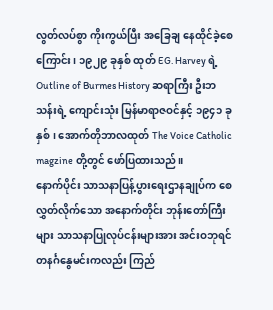လွတ်လပ်စွာ ကိုးကွယ်ပြီး အခြေချ နေထိုင်ခဲ့စေကြောင်း၊ ၁၉၂၉ ခုနှစ် ထုတ် EG. Harvey ရဲ့ Outline of Burmes History ဆရာကြီး ဦးဘသန်းရဲ့ ကျောင်းသုံး မြန်မာရာဇဝင်နှင့် ၁၉၄၁ ခုနှစ်၊ အောက်တိုဘာလထုတ် The Voice Catholic magzine တို့တွင် ဖော်ပြထားသည်။
နောက်ပိုင်း သာသနာပြန့်ပွားရေးဌာနချုပ်က စေလွှတ်လိုက်သော အနောက်တိုင်း ဘုန်းတော်ကြီးများ သာသနာပြုလုပ်ငန်းများအား အင်းဝဘုရင် တနင်္ဂနွေမင်းကလည်း ကြည်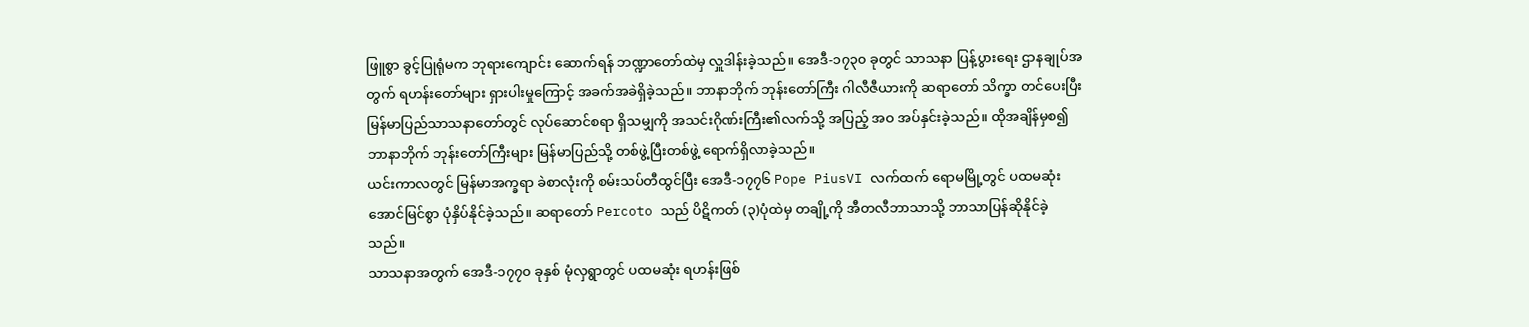ဖြူစွာ ခွင့်ပြုရုံမက ဘုရားကျောင်း ဆောက်ရန် ဘဏ္ဍာတော်ထဲမှ လှူဒါန်းခဲ့သည်။ အေဒီ-၁၇၃၀ ခုတွင် သာသနာ ပြန့်ပွားရေး ဌာနချုပ်အတွက် ရဟန်းတော်များ ရှားပါးမှုကြောင့် အခက်အခဲရှိခဲ့သည်။ ဘာနာဘိုက် ဘုန်းတော်ကြီး ဂါလီဇီယားကို ဆရာတော် သိက္ခာ တင်ပေးပြီး မြန်မာပြည်သာသနာတော်တွင် လုပ်ဆောင်စရာ ရှိသမျှကို အသင်းဂိုဏ်းကြီး၏လက်သို့ အပြည့် အဝ အပ်နှင်းခဲ့သည်။ ထိုအချိန်မှစ၍ ဘာနာဘိုက် ဘုန်းတော်ကြီးများ မြန်မာပြည်သို့ တစ်ဖွဲ့ပြီးတစ်ဖွဲ့ ရောက်ရှိလာခဲ့သည်။
ယင်းကာလတွင် မြန်မာအက္ခရာ ခဲစာလုံးကို စမ်းသပ်တီထွင်ပြီး အေဒီ-၁၇၇၆ Pope PiusVI လက်ထက် ရောမမြို့တွင် ပထမဆုံး အောင်မြင်စွာ ပုံနှိပ်နိုင်ခဲ့သည်။ ဆရာတော် Percoto သည် ပိဋိကတ် (၃)ပုံထဲမှ တချို့ကို အီတလီဘာသာသို့ ဘာသာပြန်ဆိုနိုင်ခဲ့သည်။
သာသနာအတွက် အေဒီ-၁၇၇၀ ခုနှစ် မုံလှရွာတွင် ပထမဆုံး ရဟန်းဖြစ်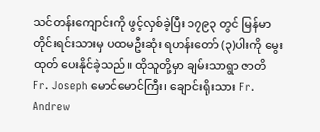သင်တန်းကျောင်းကို ဖွင့်လှစ်ခဲ့ပြီး ၁၇၉၃ တွင် မြန်မာ တိုင်းရင်းသားမှ ပထမဦးဆုံး ရဟန်းတော် (၃)ပါးကို မွေးထုတ် ပေးနိုင်ခဲ့သည်။ ထိုသူတို့မှာ ချမ်းသာရွာ ဇာတိ Fr. Joseph မောင်မောင်ကြီး၊ ချောင်းရိုးသား Fr. Andrew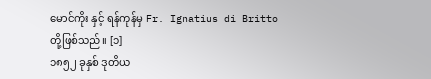မောင်ကိုး နှင့် ရန်ကုန်မှ Fr. Ignatius di Britto တို့ဖြစ်သည်။ [၁]
၁၈၅၂ ခုနှစ် ဒုတိယ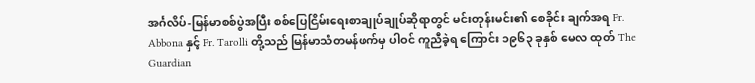အင်္ဂလိပ်-မြန်မာစစ်ပွဲအပြီး စစ်ပြေငြိမ်းရေးစာချုပ်ချုပ်ဆိုရာတွင် မင်းတုန်းမင်း၏ စေခိုင်း ချက်အရ Fr. Abbona နှင့် Fr. Tarolli တို့သည် မြန်မာသံတမန်ဖက်မှ ပါဝင် ကူညီခဲ့ရ ကြောင်း ၁၉၆၃ ခုနှစ် မေလ ထုတ် The Guardian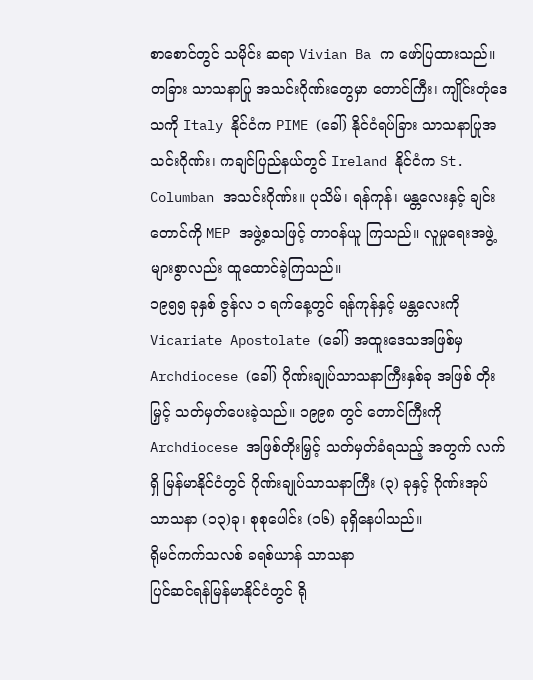စာစောင်တွင် သမိုင်း ဆရာ Vivian Ba က ဖော်ပြထားသည်။
တခြား သာသနာပြု အသင်းဂိုဏ်းတွေမှာ တောင်ကြီး၊ ကျိုင်းတုံဒေသကို Italy နိုင်ငံက PIME (ခေါ်) နိုင်ငံရပ်ခြား သာသနာပြုအသင်းဂိုဏ်း၊ ကချင်ပြည်နယ်တွင် Ireland နိုင်ငံက St. Columban အသင်းဂိုဏ်း။ ပုသိမ်၊ ရန်ကုန်၊ မန္တလေးနှင့် ချင်းတောင်ကို MEP အဖွဲ့စသဖြင့် တာဝန်ယူ ကြသည်။ လူမှုရေးအဖွဲ့များစွာလည်း ထူထောင်ခဲ့ကြသည်။
၁၉၅၅ ခုနှစ် ဇွန်လ ၁ ရက်နေ့တွင် ရန်ကုန်နှင့် မန္တလေးကို Vicariate Apostolate (ခေါ်) အထူးဒေသအဖြစ်မှ Archdiocese (ခေါ်) ဂိုဏ်းချုပ်သာသနာကြီးနှစ်ခု အဖြစ် တိုးမြှင့် သတ်မှတ်ပေးခဲ့သည်။ ၁၉၉၈ တွင် တောင်ကြီးကို Archdiocese အဖြစ်တိုးမြှင့် သတ်မှတ်ခံရသည့် အတွက် လက်ရှိ မြန်မာနိုင်ငံတွင် ဂိုဏ်းချုပ်သာသနာကြီး (၃) ခုနှင့် ဂိုဏ်းအုပ် သာသနာ (၁၃)ခု၊ စုစုပေါင်း (၁၆) ခုရှိနေပါသည်။
ရိုမင်ကက်သလစ် ခရစ်ယာန် သာသနာ
ပြင်ဆင်ရန်မြန်မာနိုင်ငံတွင် ရို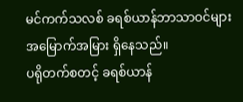မင်ကက်သလစ် ခရစ်ယာန်ဘာသာဝင်များ အမြောက်အမြား ရှိနေသည်။
ပရိုတက်စတင့် ခရစ်ယာန်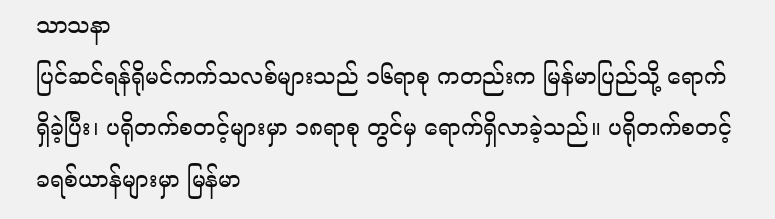သာသနာ
ပြင်ဆင်ရန်ရိုမင်ကက်သလစ်များသည် ၁၆ရာစု ကတည်းက မြန်မာပြည်သို့ ရောက်ရှိခဲ့ပြီး၊ ပရိုတက်စတင့်များမှာ ၁၈ရာစု တွင်မှ ရောက်ရှိလာခဲ့သည်။ ပရိုတက်စတင့်ခရစ်ယာန်များမှာ မြန်မာ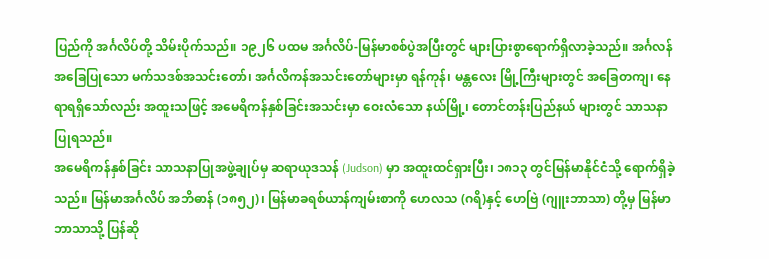ပြည်ကို အင်္ဂလိပ်တို့ သိမ်းပိုက်သည်။ ၁၉၂၆ ပထမ အင်္ဂလိပ်-မြန်မာစစ်ပွဲအပြီးတွင် များပြားစွာရောက်ရှိလာခဲ့သည်။ အင်္ဂလန်အခြေပြုသော မက်သဒစ်အသင်းတော်၊ အင်္ဂလိကန်အသင်းတော်များမှာ ရန်ကုန်၊ မန္တလေး မြို့ကြီးများတွင် အခြေတကျ၊ နေရာရရှိသော်လည်း အထူးသဖြင့် အမေရိကန်နှစ်ခြင်းအသင်းမှာ ဝေးလံသော နယ်မြို့၊ တောင်တန်းပြည်နယ် များတွင် သာသနာပြုရသည်။
အမေရိကန်နှစ်ခြင်း သာသနာပြုအဖွဲ့ချုပ်မှ ဆရာယုဒသန် (Judson) မှာ အထူးထင်ရှားပြီး၊ ၁၈၁၃ တွင်မြန်မာနိုင်ငံသို့ ရောက်ရှိခဲ့သည်။ မြန်မာအင်္ဂလိပ် အဘိဓာန် (၁၈၅၂)၊ မြန်မာခရစ်ယာန်ကျမ်းစာကို ဟေလသ (ဂရိ)နှင့် ဟေဗြဲ (ဂျူးဘာသာ) တို့မှ မြန်မာဘာသာသို့ ပြန်ဆို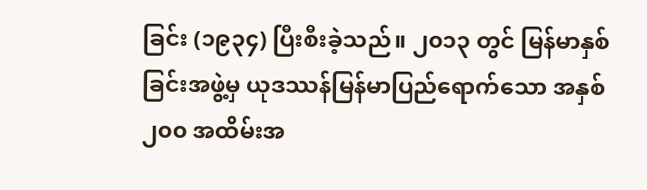ခြင်း (၁၉၃၄) ပြီးစီးခဲ့သည်။ ၂၀၁၃ တွင် မြန်မာနှစ်ခြင်းအဖွဲ့မှ ယုဒဿန်မြန်မာပြည်ရောက်သော အနှစ် ၂၀၀ အထိမ်းအ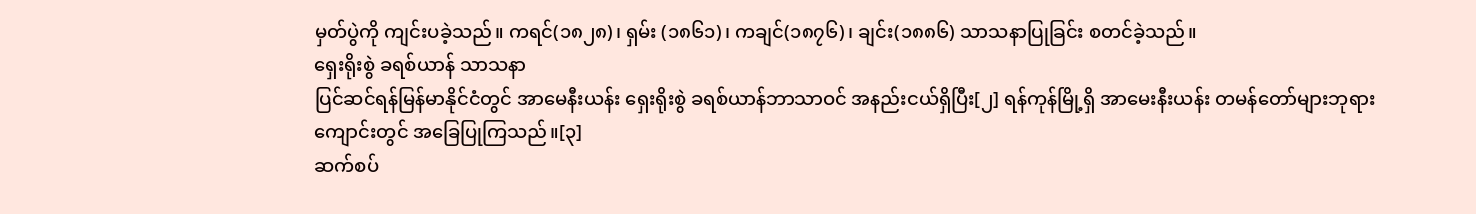မှတ်ပွဲကို ကျင်းပခဲ့သည်။ ကရင်(၁၈၂၈)၊ ရှမ်း (၁၈၆၁)၊ ကချင်(၁၈၇၆)၊ ချင်း(၁၈၈၆) သာသနာပြုခြင်း စတင်ခဲ့သည်။
ရှေးရိုးစွဲ ခရစ်ယာန် သာသနာ
ပြင်ဆင်ရန်မြန်မာနိုင်ငံတွင် အာမေနီးယန်း ရှေးရိုးစွဲ ခရစ်ယာန်ဘာသာဝင် အနည်းငယ်ရှိပြီး[၂] ရန်ကုန်မြို့ရှိ အာမေးနီးယန်း တမန်တော်များဘုရားကျောင်းတွင် အခြေပြုကြသည်။[၃]
ဆက်စပ်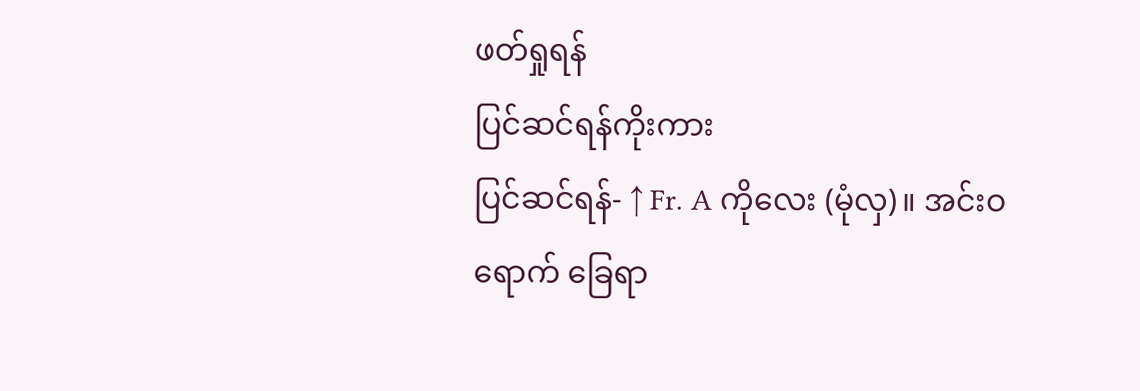ဖတ်ရှုရန်
ပြင်ဆင်ရန်ကိုးကား
ပြင်ဆင်ရန်- ↑ Fr. A ကိုလေး (မုံလှ)။ အင်းဝရောက် ခြေရာ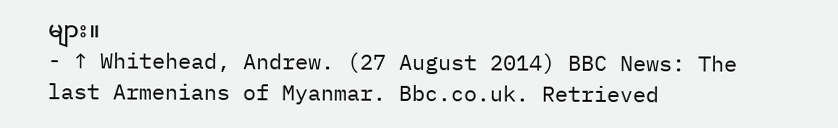များ။
- ↑ Whitehead, Andrew. (27 August 2014) BBC News: The last Armenians of Myanmar. Bbc.co.uk. Retrieved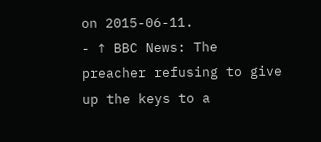on 2015-06-11.
- ↑ BBC News: The preacher refusing to give up the keys to a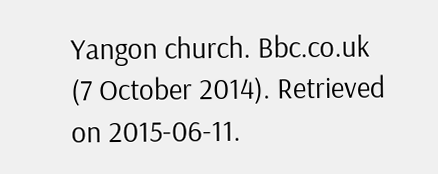Yangon church. Bbc.co.uk (7 October 2014). Retrieved on 2015-06-11.